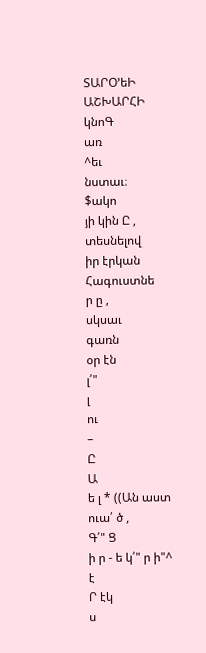ՏԱՐՕ՚եԻ ԱՇԽԱՐՀԻ
կնոԳ
առ
^եւ
նստաւ։
$ակո
յի կին Ը , տեսնելով
իր էրկան
Հագուստնե
ր ը ,
սկսաւ
գառն
օր էն
լ՛"
լ
ու
–
Ը
Ա
ե լ * ((Ան աստ ուա՛ ծ ,
Գ՛" Ց
ի ր - ե կ՛" ր ի"^ է
Ր էկ
ս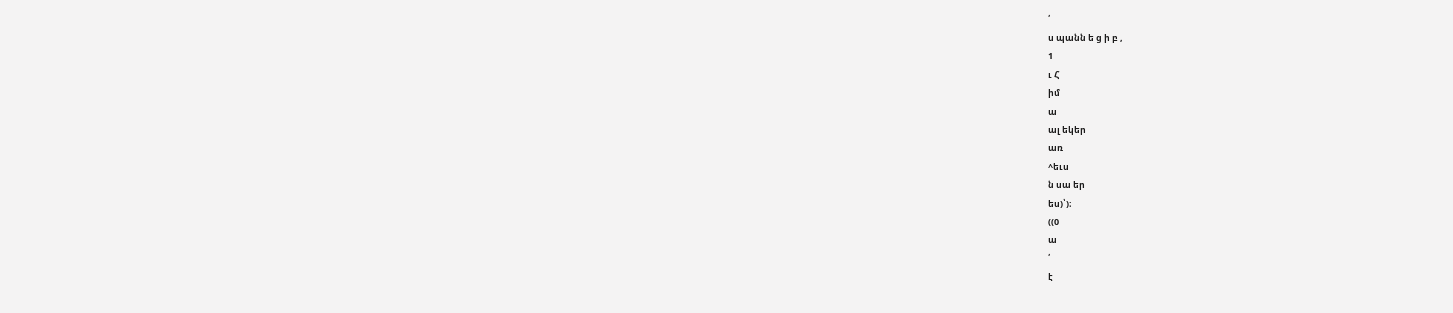՛
ս պանն ե ց ի բ ,
1
ւ Հ
իմ
ա
ալ եկեր
առ
^եւս
ն սա եր
ես)՝)։
((0
ա
՛
է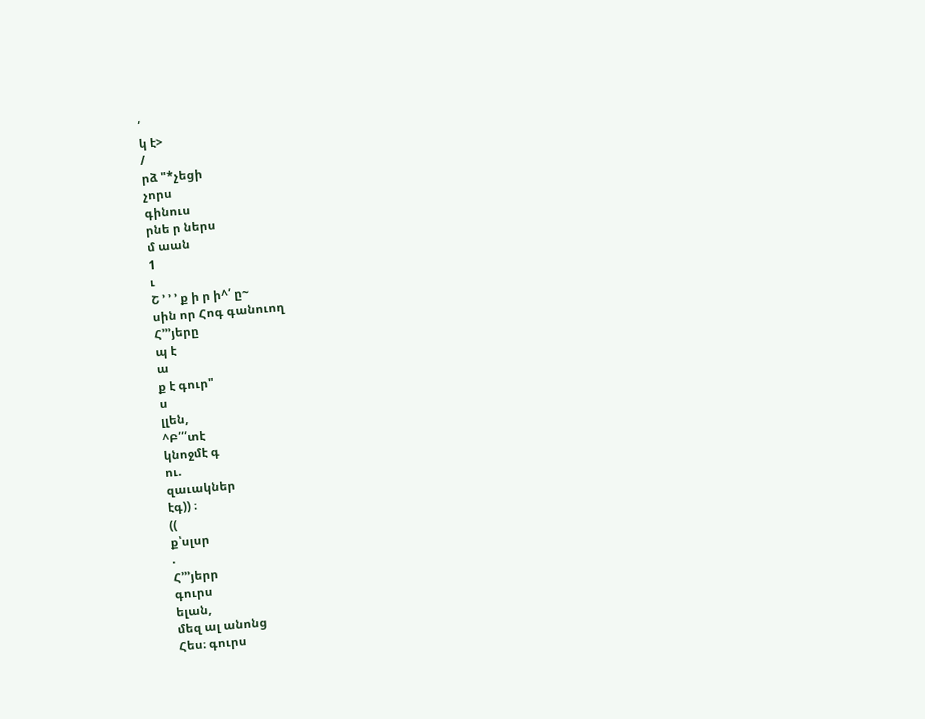՛
կ է>
/
րձ "*չեցի
չորս
գինուս
րնե ր ներս
մ աան
1
ւ
Շ ՚ ՚ ՚ ք ի ր ի^՛ ը~
սին որ Հոգ գանուող
Հ՚՚՚յերը
պ է
ա
ք է գուր"
ս
լլեն,
^Բ՛՛՛տէ
կնոջմէ գ
ու.
զաւակներ
էգ)) ։
((
ք՝սլսր
.
Հ՚՚՚յերր
գուրս
ելան,
մեզ ալ անոնց
Հես։ գուրս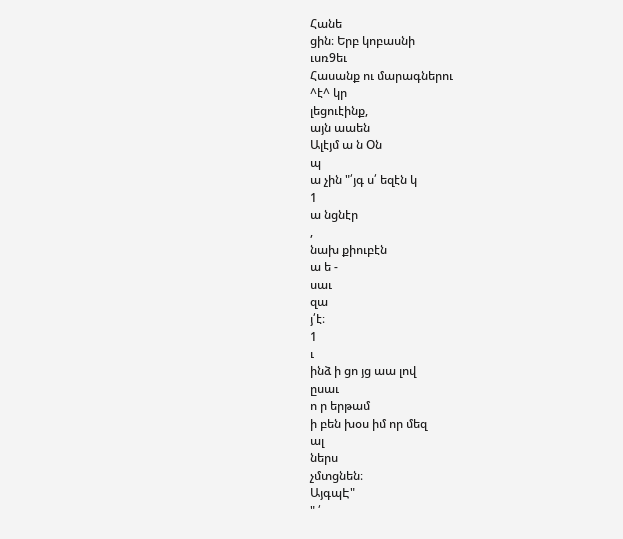Հանե
ցին։ Երբ կոբասնի
ւսռ9եւ
Հասանք ու մարագներու
^է^ կր
լեցուէինք,
այն աաեն
Ալէյմ ա ն Օն
պ
ա չին "՛յգ ս՛ եզէն կ
1
ա նցնէր
,
նախ քիուբէն
ա ե -
սաւ
զա
յ՛է։
1
ւ
ինձ ի ցո յց աա լով
ըսաւ
ո ր երթամ
ի բեն խօս իմ որ մեզ
ալ
ներս
չմտցնեն։
ԱյգպԷ"
" ՛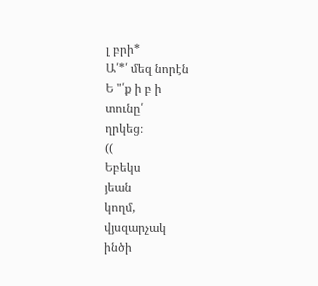լ բրի*
Ա՛*՛ մեզ նորէն
Ե "՛ք ի բ ի
տունը՛
ղրկեց։
((
Եբեկս
յեան
կողմ,
վյսզարչակ
ինծի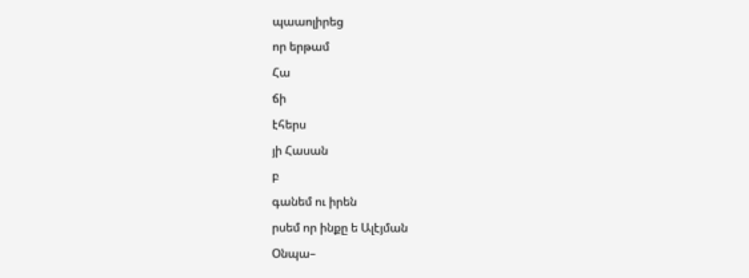պաաոլիրեց
որ երթամ
Հա
ճի
էհերս
յի Հասան
բ
գանեմ ու իրեն
րսեմ որ ինքը ե Ալէյման
Օնպա–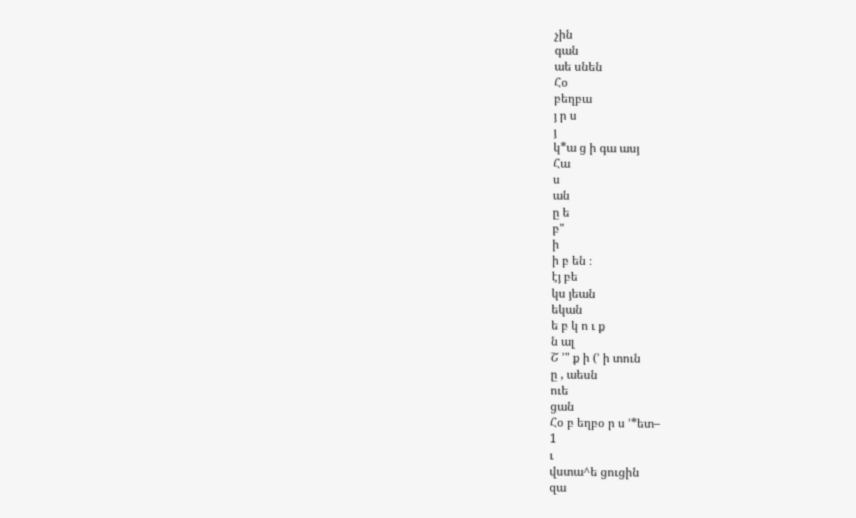չին
գան
աե սնեն
Հօ
բեղբա
յ ր ս
յ
կ*ա ց ի գա ասյ
Հա
ս
ան
ը ե
բ"
ի
ի բ են ։
էյ բե
կս յեան
եկան
ե բ կ ո ւ ք
ն ալ
Շ ՚" ք ի (՚ ի տուն
ը , աեսն
ուե
ցան
Հօ բ եղբօ ր ս ՚*ետ–
1
ւ
վստա^ե ցուցին
զա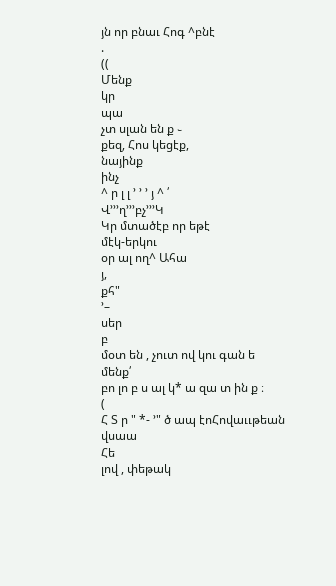յն որ բնաւ Հոգ ^բնէ
.
((
Մենք
կր
պա
չտ սլան են ք ֊
քեզ, Հոս կեցէք,
նայինք
ինչ
^ ր լ լ ՚ ՚ ՚ յ ^ ՛
Վ՚՚՚ղ՚՚՚բչ՚՚՚Կ
Կր մտածէբ որ եթէ
մէկ-երկու
օր ալ ող^ Ահա
յ,
քհ"
՚–
սեր
բ
մօտ են , չուտ ով կու գան ե
մենք՛
բո լո բ ս ալ կ* ա զա տ ին ք ։
(
Հ Տ ր " *- ՚" ծ ապ էոՀովաււթեան
վսաա
Հե
լով , փեթակ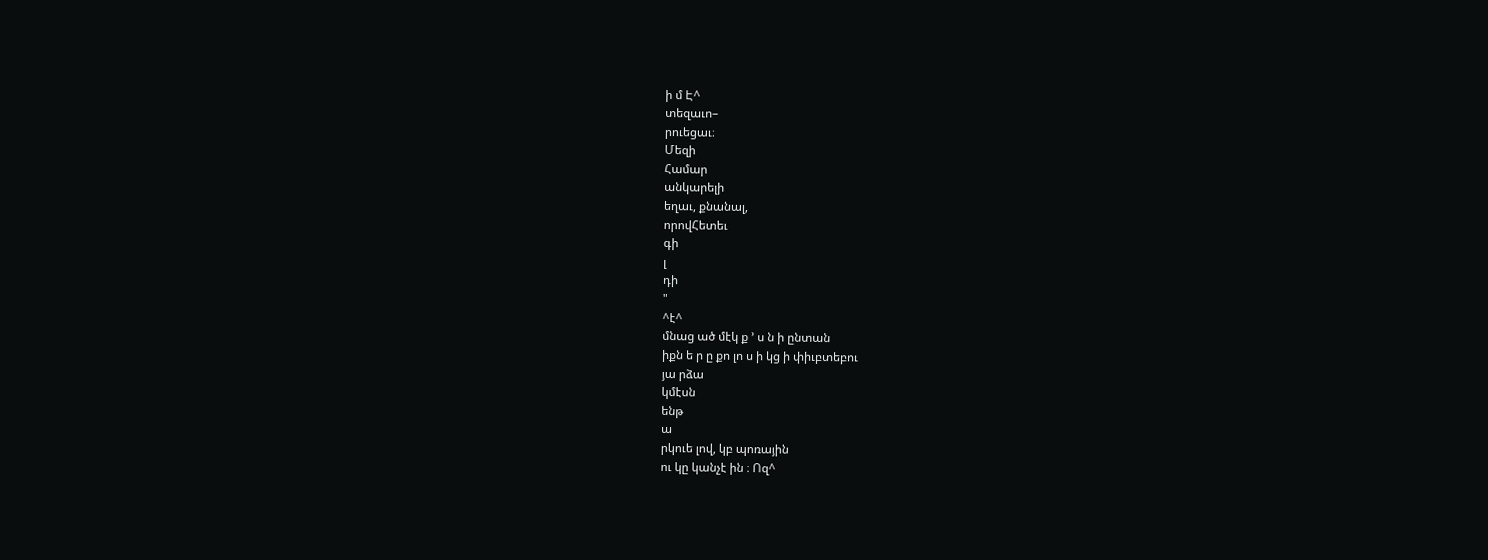ի մ Է^
տեզաւո–
րուեցաւ։
Մեզի
Համար
անկարելի
եղաւ, քնանալ,
որովՀետեւ
գի
լ
դի
"
^է^
մնաց ած մէկ ք ՚ ս ն ի ընտան
իքն ե ր ը քո լո ս ի կց ի փիւբտեբու
յա րձա
կմէսն
ենթ
ա
րկուե լով, կբ պոռային
ու կը կանչէ ին ։ Ոզ^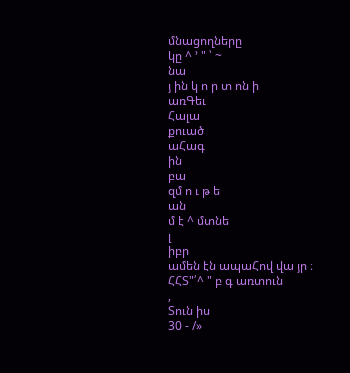մնացողները
կը ^ ՚ " ՝ ~
նա
յ ին կ ո ր տ ոն ի
առԳեւ
Հալա
քուած
աՀագ
ին
բա
զմ ո ւ թ ե
ան
մ է ^ մտնե
լ
իբր
ամեն էն ապաՀով վա յր ։
ՀՀՏ"՛^ " բ գ առտուն
,
Տուն իս
30 - /»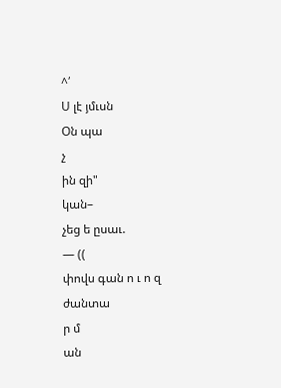^՛
Ս լէ յմւսն
Օն պա
չ
ին զի"
կան–
չեց ե ըսաւ.
— ((
փովս գան ո ւ ո զ
ժանտա
ր մ
ան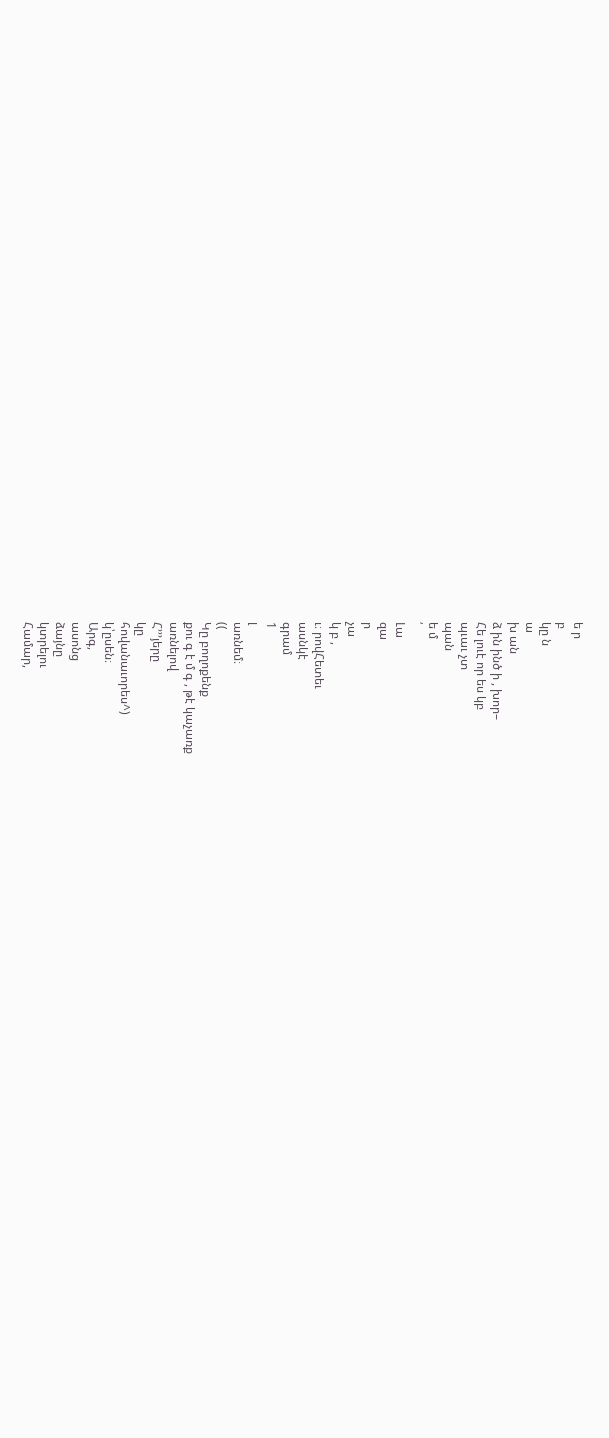ե ր
բ
կը ն
ա
խ ան
ձ ին ինծ ի , խոր–
Հե լուէ որ ես կբ
պւաւ չտ
պան
ե մ
՛
Լա
զա
ր
չա
կ բ ,
ւ։ րովՀետեւ
ասնկէ
գրամ
1
լ
առնեմ։
((
Կը բողոքենք
քու գ է մ գ , թէ կաչառք
առնելով
Հ՚՚՚յերը
կը
հովանաւորես^)
կ՝ըսեն։
Արգ,
ասոնց
ձայնը
կտրելու
Համար,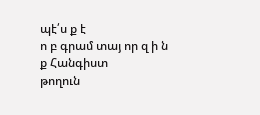պէ՛ս ք է
ո բ գրամ տայ որ զ ի ն ք Հանգիստ
թողուն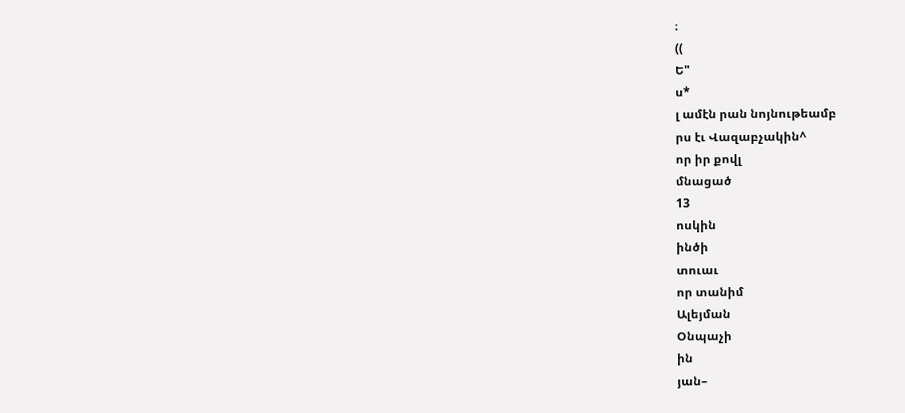։
((
Ե"
ս*
լ ամէն րան նոյնութեամբ
րս էւ Վազաբչակին^
որ իր քովլ
մնացած
13
ոսկին
ինծի
տուաւ
որ տանիմ
Ալեյման
Օնպաչի
ին
յան–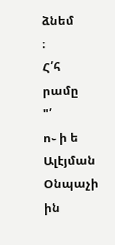ձնեմ
։
Հ՛հ
րամը
"՛
ո֊ ի ե Ալէյման
Օնպաչի
ին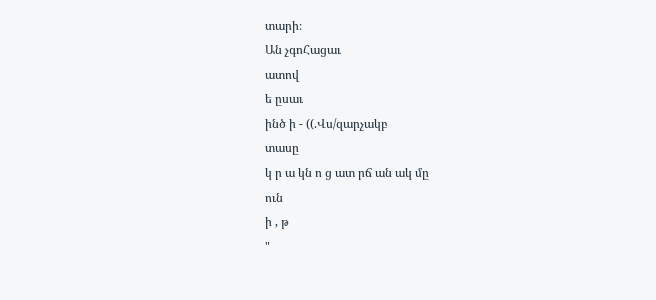տարի։
Ան չգոՀացաւ
ատով
ե ըսաւ
ինծ ի - ((.Վս/զարչակբ
տասը
կ ր ա կն ո ց ատ րճ ան ակ մը
ուն
ի , թ
"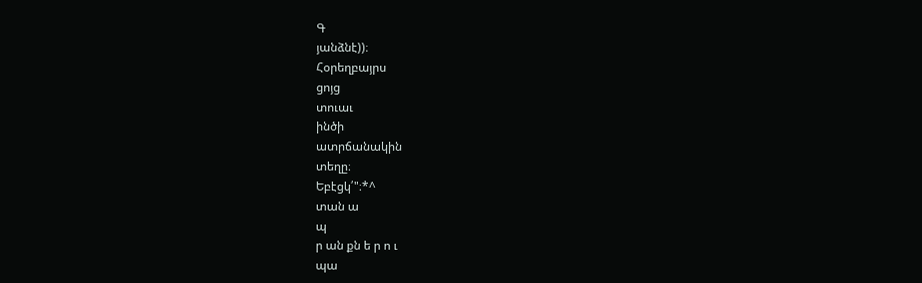Գ
յանձնէ))։
Հօրեղբայրս
ցոյց
տուաւ
ինծի
ատրճանակին
տեղը։
Եբէցկ՛"։*^
տան ա
պ
ր ան քն ե ր ո ւ
պա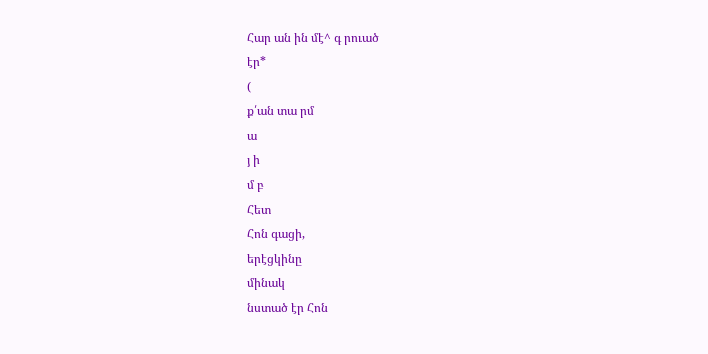Հար ան ին մէ^ գ րուած
էր*
(
ք՛ան տա րմ
ա
յ ի
մ բ
Հետ
Հոն գացի,
երէցկինը
մինակ
նստած էր Հոն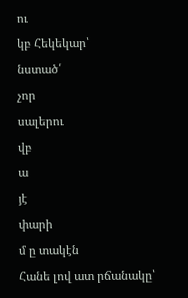ու
կբ Հեկեկար՝
նստած՛
չոր
սալերու
վբ
ա
յէ
փարի
մ ը տակէն
Հանե լով ատ րճանակը՝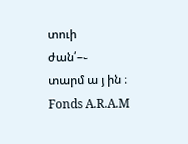տուի
ժան՛–֊
տարմ ա յ ին ։
Fonds A.R.A.M